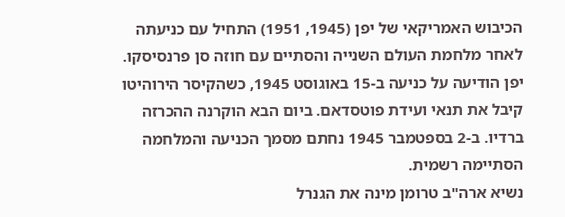הכיבוש האמריקאי של יפן (1945, 1951) התחיל עם כניעתה לאחר מלחמת העולם השנייה והסתיים עם חוזה סן פרנסיסקו.
יפן הודיעה על כניעה ב-15 באוגוסט 1945, כשהקיסר הירוהיטו קיבל את תנאי ועידת פוטסדאם. ביום הבא הוקרנה ההכרזה ברדיו. ב-2 בספטמבר 1945 נחתם מסמך הכניעה והמלחמה הסתיימה רשמית.
נשיא ארה"ב טרומן מינה את הגנרל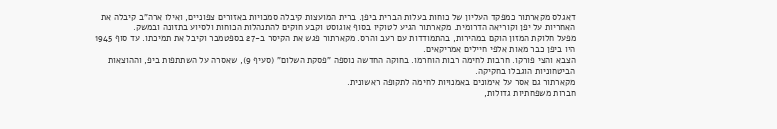דאגלס מקארתור כמפקד העליון של כוחות בעלות הברית ביפן. ברית המועצות קיבלה סמכויות באזורים צפוניים, ואילו ארה"ב קיבלה את האחריות על יפן וקוריאה הדרומית. מקארתור הגיע לטוקיו בסוף אוגוסט וקבע חוקים להתנהלות הכוחות ולסיוע בתזונה ובמשק.
מפעל חלוקת המזון הוקם במהירות, בהתמודדות עם רעב והרס. מקארתור פגש את הקיסר ב-27 בספטמבר וקיבל את תמיכתו. עד סוף 1945 היו ביפן כבר מאות אלפי חיילים אמריקאים.
הצבא והצי פורקו. חרבות לחימה רבות הוחרמו. בחוקה החדשה נוספה "פסקת השלום" (סעיף 9), שאסרה על השתתפות ביפ, וההוצאות הביטחוניות הוגבלו בחקיקה.
מקארתור גם אסר על אימונים באמנויות לחימה לתקופה ראשונית.
חברות משפחתיות גדולות,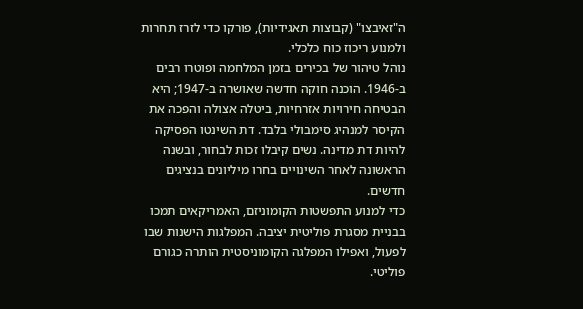ה"זאיבצו" (קבוצות תאגידיות), פורקו כדי לזרז תחרות ולמנוע ריכוז כוח כלכלי.
נוהל טיהור של בכירים בזמן המלחמה ופוטרו רבים ב-1946. הוכנה חוקה חדשה שאושרה ב-1947; היא הבטיחה חירויות אזרחיות, ביטלה אצולה והפכה את הקיסר למנהיג סימבולי בלבד. דת השינטו הפסיקה להיות דת מדינה. נשים קיבלו זכות לבחור, ובשנה הראשונה לאחר השינויים בחרו מיליונים בנציגים חדשים.
כדי למנוע התפשטות הקומוניזם, האמריקאים תמכו בבניית מסגרת פוליטית יציבה. המפלגות הישנות שבו לפעול, ואפילו המפלגה הקומוניסטית הותרה כגורם פוליטי.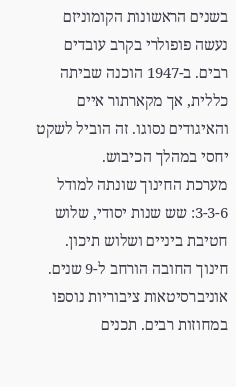בשנים הראשונות הקומוניזם נעשה פופולרי בקרב עובדים רבים. ב-1947 הוכנה שביתה כללית, אך מקארתור איים והאיגודים נסוגו. זה הוביל לשקט יחסי במהלך הכיבוש.
מערכת החינוך שונתה למודל 3-3-6: שש שנות יסודי, שלוש חטיבת ביניים ושלוש תיכון. חינוך החובה הורחב ל-9 שנים. אוניברסיטאות ציבוריות נוספו במחוזות רבים. תכנים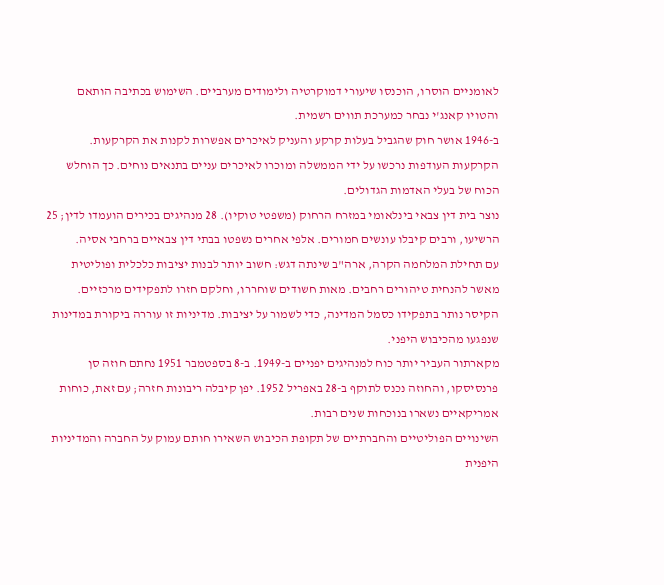לאומניים הוסרו, הוכנסו שיעורי דמוקרטיה ולימודים מערביים. השימוש בכתיבה הותאם והטויו קאנג'י נבחר כמערכת תווים רשמית.
ב-1946 אושר חוק שהגביל בעלות קרקע והעניק לאיכרים אפשרות לקנות את הקרקעות. הקרקעות העודפות נרכשו על ידי הממשלה ומוכרו לאיכרים עניים בתנאים נוחים. כך הוחלש הכוח של בעלי האדמות הגדולים.
נוצר בית דין צבאי בינלאומי במזרח הרחוק (משפטי טוקיו). 28 מנהיגים בכירים הועמדו לדין; 25 הרשיעו, ורבים קיבלו עונשים חמורים. אלפי אחרים נשפטו בבתי דין צבאיים ברחבי אסיה.
עם תחילת המלחמה הקרה, ארה"ב שינתה דגש: חשוב יותר לבנות יציבות כלכלית ופוליטית מאשר להנחית טיהורים רחבים. מאות חשודים שוחררו, וחלקם חזרו לתפקידים מרכזיים. הקיסר נותר בתפקידו כסמל המדינה, כדי לשמור על יציבות. מדיניות זו עוררה ביקורת במדינות שנפגעו מהכיבוש היפני.
מקארתור העביר יותר כוח למנהיגים יפניים ב-1949. ב-8 בספטמבר 1951 נחתם חוזה סן פרנסיסקו, והחוזה נכנס לתוקף ב-28 באפריל 1952. יפן קיבלה ריבונות חזרה; עם זאת, כוחות אמריקאיים נשארו בנוכחות שנים רבות.
השינויים הפוליטיים והחברתיים של תקופת הכיבוש השאירו חותם עמוק על החברה והמדיניות היפנית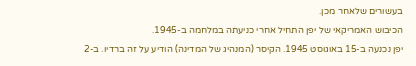בעשורים שלאחר מכן.
הכיבוש האמריקאי של יפן התחיל אחרי כניעתה במלחמה ב-1945.
יפן נכנעה ב-15 באוגוסט 1945. הקיסר (המנהיג של המדינה) הודיע על זה ברדיו. ב-2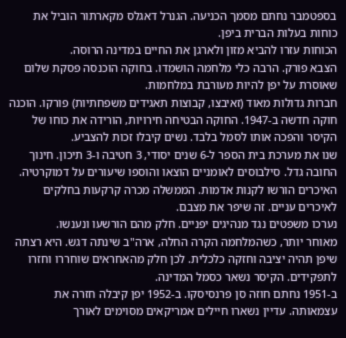בספטמבר נחתם מסמך הכניעה. הגנרל דאגלס מקארתור הוביל את כוחות בעלות הברית ביפן.
הכוחות עזרו להביא מזון ולארגן את החיים במדינה הרוסה.
הצבא פורק. הרבה כלי מלחמה הושמדו. בחוקה הוכנסה פסקת שלום שאוסרת על יפן להיות מעורבת במלחמות.
חברות גדולות מאוד (זאיבצו, קבוצות תאגידים משפחתיות) פורקו. הוכנה חוקה חדשה ב-1947. החוקה הבטיחה חירויות, הורידה את כוחו של הקיסר והפכה אותו לסמל בלבד. נשים קיבלו זכות להצביע.
שנו את מערכת בית הספר ל-6 שנים יסודי, 3 חטיבה ו-3 תיכון. חינוך החובה גדל. סילבוסים לאומניים הוצאו והוספו שיעורים על דמוקרטיה.
האיכרים הורשו לקנות אדמות. הממשלה מכרה קרקעות בחלקים לאיכרים עניים. זה שיפר את מצבם.
נערכו משפטים נגד מנהיגים יפניים. חלק מהם הורשעו ונענשו.
מאוחר יותר, כשהמלחמה הקרה החלה, ארה"ב שינתה דגש. היא רצתה שיפן תהיה יציבה וחזקה כלכלית. לכן חלק מהאחראים שוחררו וחזרו לתפקידים. הקיסר נשאר כסמל המדינה.
ב-1951 נחתם חוזה סן פרנסיסקו. ב-1952 יפן קיבלה חזרה את עצמאותה. עדיין נשארו חיילים אמריקאים מסוימים לאורך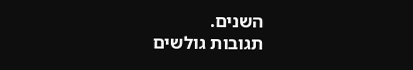השנים.
תגובות גולשים